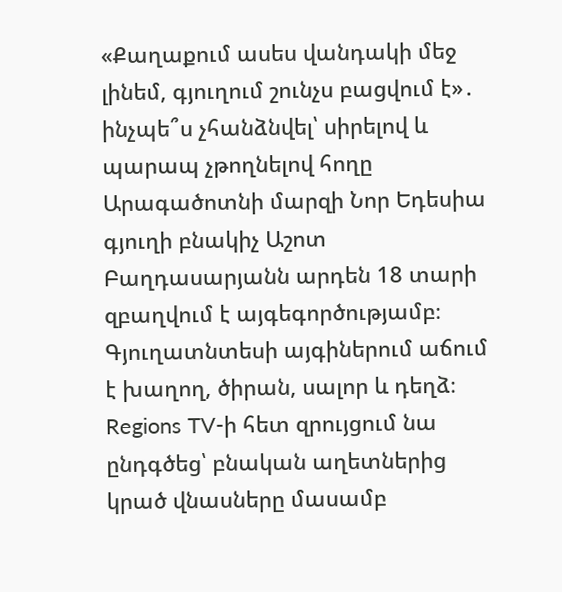«Քաղաքում ասես վանդակի մեջ լինեմ, գյուղում շունչս բացվում է»․ ինչպե՞ս չհանձնվել՝ սիրելով և պարապ չթողնելով հողը
Արագածոտնի մարզի Նոր Եդեսիա գյուղի բնակիչ Աշոտ Բաղդասարյանն արդեն 18 տարի զբաղվում է այգեգործությամբ։ Գյուղատնտեսի այգիներում աճում է խաղող, ծիրան, սալոր և դեղձ։
Regions TV-ի հետ զրույցում նա ընդգծեց՝ բնական աղետներից կրած վնասները մասամբ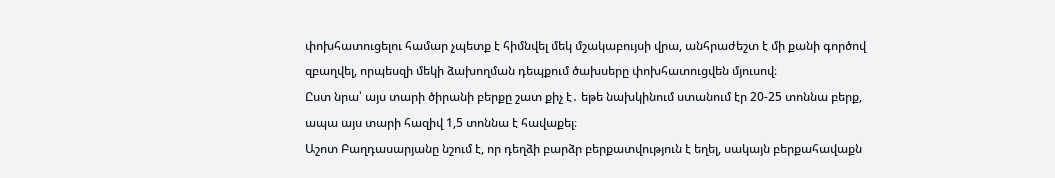փոխհատուցելու համար չպետք է հիմնվել մեկ մշակաբույսի վրա, անհրաժեշտ է մի քանի գործով զբաղվել, որպեսզի մեկի ձախողման դեպքում ծախսերը փոխհատուցվեն մյուսով։
Ըստ նրա՝ այս տարի ծիրանի բերքը շատ քիչ է․ եթե նախկինում ստանում էր 20-25 տոննա բերք, ապա այս տարի հազիվ 1,5 տոննա է հավաքել։
Աշոտ Բաղդասարյանը նշում է, որ դեղձի բարձր բերքատվություն է եղել, սակայն բերքահավաքն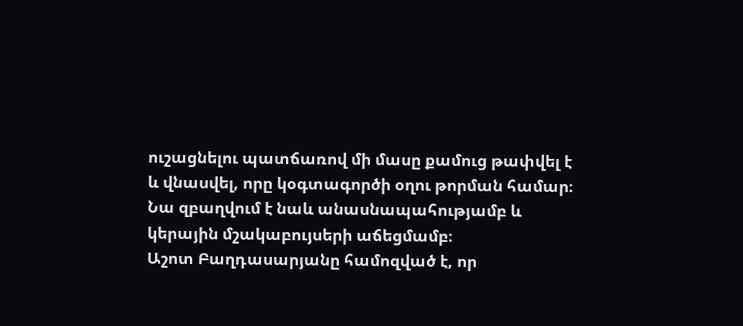ուշացնելու պատճառով մի մասը քամուց թափվել է և վնասվել, որը կօգտագործի օղու թորման համար։
Նա զբաղվում է նաև անասնապահությամբ և կերային մշակաբույսերի աճեցմամբ։
Աշոտ Բաղդասարյանը համոզված է, որ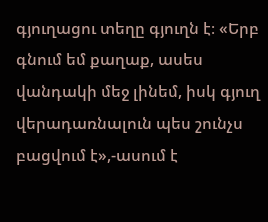գյուղացու տեղը գյուղն է։ «Երբ գնում եմ քաղաք, ասես վանդակի մեջ լինեմ, իսկ գյուղ վերադառնալուն պես շունչս բացվում է»,-ասում է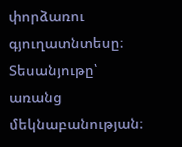փորձառու գյուղատնտեսը։
Տեսանյութը՝ առանց մեկնաբանության։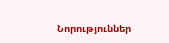Նորություններ